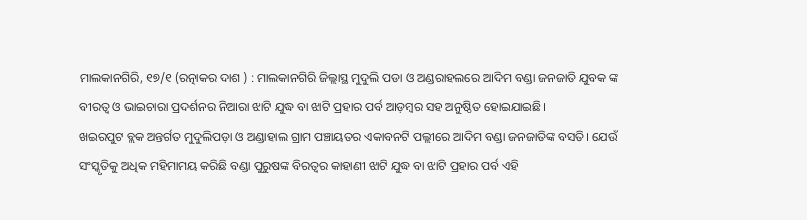ମାଲକାନଗିରି, ୧୭/୧ (ରତ୍ନାକର ଦାଶ ) : ମାଲକାନଗିରି ଜିଲ୍ଲାସ୍ଥ ମୁଦୁଲି ପଡା ଓ ଅଣ୍ଡରାହଲରେ ଆଦିମ ବଣ୍ଡା ଜନଜାତି ଯୁବକ ଙ୍କ ବୀରତ୍ୱ ଓ ଭାଇଚାରା ପ୍ରଦର୍ଶନର ନିଆରା ଝାଟି ଯୁଦ୍ଧ ବା ଝାଟି ପ୍ରହାର ପର୍ବ ଆଡ଼ମ୍ବର ସହ ଅନୁଷ୍ଠିତ ହୋଇଯାଇଛି।
ଖଇରପୁଟ ବ୍ଲକ ଅନ୍ତର୍ଗତ ମୁଦୁଲିପଡ଼ା ଓ ଅଣ୍ଡାହାଲ ଗ୍ରାମ ପଞ୍ଚାୟତର ଏକାବନଟି ପଲ୍ଲୀରେ ଆଦିମ ବଣ୍ଡା ଜନଜାତିଙ୍କ ବସତି। ଯେଉଁ ସଂସ୍କୃତିକୁ ଅଧିକ ମହିମାମୟ କରିଛି ବଣ୍ଡା ପୁରୁଷଙ୍କ ବିରତ୍ବର କାହାଣୀ ଝାଟି ଯୁଦ୍ଧ ବା ଝାଟି ପ୍ରହାର ପର୍ବ ଏହି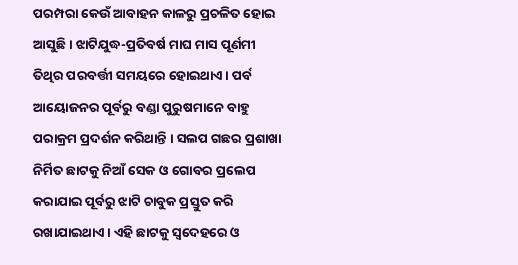ପରମ୍ପରା କେଉଁ ଆବାହନ କାଳରୁ ପ୍ରଚଳିତ ହୋଇ ଆସୁଛି । ଝାଟିଯୁଦ୍ଧ-ପ୍ରତିବର୍ଷ ମାଘ ମାସ ପୂର୍ଣମୀ ତିଥିର ପରବର୍ତ୍ତୀ ସମୟରେ ହୋଇଥାଏ। ପର୍ବ ଆୟୋଜନର ପୂର୍ବରୁ ବଣ୍ଡା ପୁରୁଷମାନେ ବାହୁ ପରାକ୍ରମ ପ୍ରଦର୍ଶନ କରିଥାନ୍ତି । ସଲପ ଗଛର ପ୍ରଶାଖା ନିର୍ମିତ ଛାଟକୁ ନିଆଁ ସେକ ଓ ଗୋବର ପ୍ରଲେପ କରାଯାଇ ପୂର୍ବରୁ ଝାଟି ଚାବୁକ ପ୍ରସ୍ତୁତ କରି ରଖାଯାଇଥାଏ । ଏହି ଛାଟକୁ ସ୍ବଦେହରେ ଓ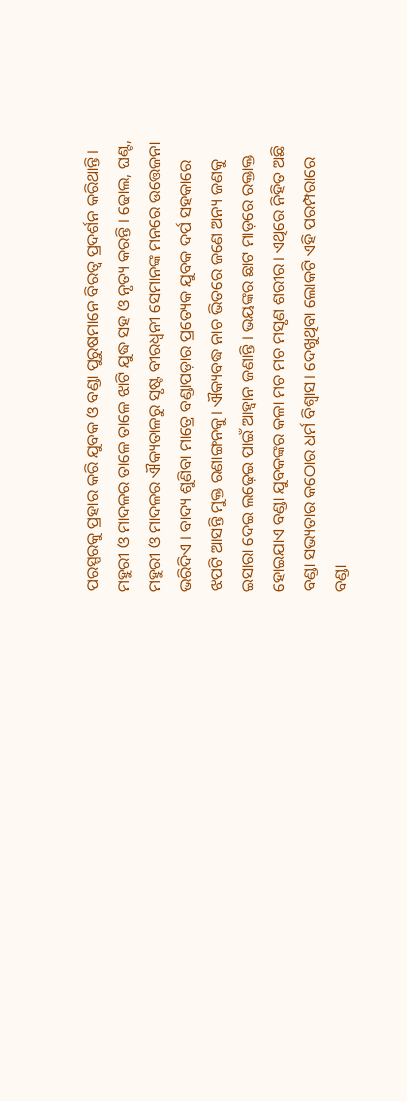ପରସ୍ପରକୁ ପ୍ରହାର କରି ଯୁବକ ଓ ବଣ୍ଡା ପୁରୁଷମାନେ ବିରତ୍ୱ ପ୍ରଦର୍ଶନ କରିଥାନ୍ତି। ମହୁରୀ ଓ ମାଦଳର ତାଳେ ତାଳେ ଝାଟି ଯୁଦ୍ଧ ସହ ଓ ନୃତ୍ୟ କରନ୍ତି । ଢୋଲ, ଘଣ୍ଟ, ମହୁରୀ ଓ ମାଦଳର ଐକ୍ୟତାଳରୁ ସୃଷ୍ଟ ବୀରଧ୍ବନୀ ସେମାନଙ୍କ ମନରେ ଉତ୍ତେଜନା ଭରିଦିଏ । ବାଦ୍ୟ ଶୁଣିବା ମାତ୍ରେ ବଣ୍ଡାପଡ଼ାର ପ୍ରତ୍ୟେକ ଯୁବକ ଦର୍ପ ସହକାରେ ଝପଟି ଆସନ୍ତି ମୁକ୍ତ ରଣାଙ୍ଗନକୁ। ଐକ୍ୟବଦ୍ଧ ନାଚ ଭିତରେ ଜଣେ ଅନ୍ୟ ଜଣକୁ ଇସାରା ଦେଇ ଲଢ଼େଇ ପାଇଁ ଆହ୍ବାନ ଜଣାନ୍ତି । ଭୟଙ୍କର ଛାଟ ମାଡ଼ରେ ରକ୍ତାକ୍ତ ହୋଇଯାଏ ବଣ୍ଡା ଯୁବକଙ୍କର କଳା ମଚ ମଚ ମସୃଣ ଶରୀର। ଏଥିରେ ନିହିତ ଅଛି ବଣ୍ଡା ସଭ୍ୟତାର କଠୋର ଧର୍ମ ବିଶ୍ବାସ। ଦେଖୁଥିବା ଲୋକଟି ଏହି ପରମ୍ପରାରେ ବଣ୍ଡା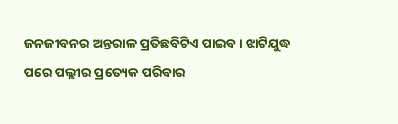ଜନଜୀବନର ଅନ୍ତରାଳ ପ୍ରତିଛବିଟିଏ ପାଇବ । ଝାଟିଯୁଦ୍ଧ ପରେ ପଲ୍ଲୀର ପ୍ରତ୍ୟେକ ପରିବାର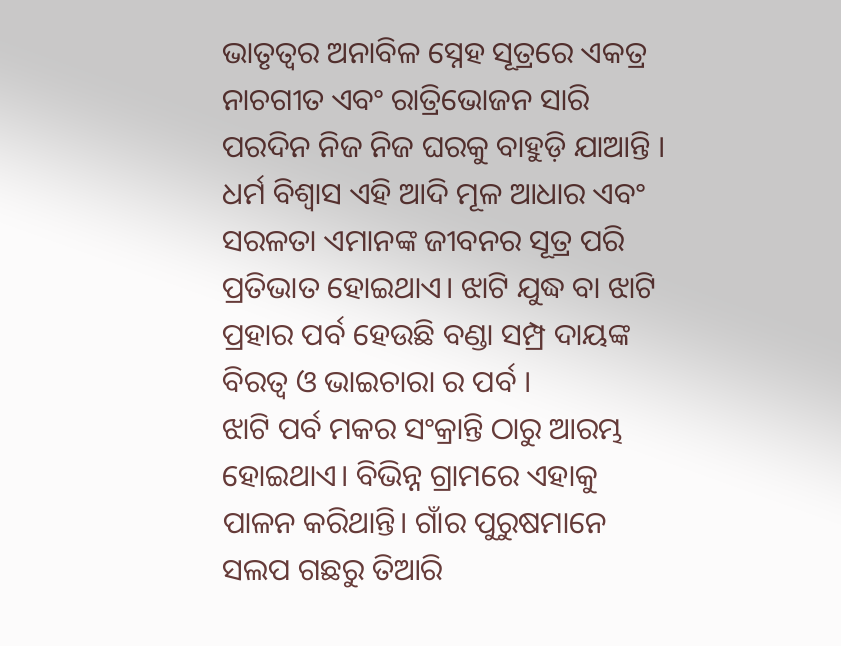ଭାତୃତ୍ବର ଅନାବିଳ ସ୍ନେହ ସୂତ୍ରରେ ଏକତ୍ର ନାଚଗୀତ ଏବଂ ରାତ୍ରିଭୋଜନ ସାରି ପରଦିନ ନିଜ ନିଜ ଘରକୁ ବାହୁଡ଼ି ଯାଆନ୍ତି । ଧର୍ମ ବିଶ୍ବାସ ଏହି ଆଦି ମୂଳ ଆଧାର ଏବଂ ସରଳତା ଏମାନଙ୍କ ଜୀବନର ସୂତ୍ର ପରି ପ୍ରତିଭାତ ହୋଇଥାଏ। ଝାଟି ଯୁଦ୍ଧ ବା ଝାଟି ପ୍ରହାର ପର୍ବ ହେଉଛି ବଣ୍ଡା ସମ୍ପ୍ର ଦାୟଙ୍କ ବିରତ୍ୱ ଓ ଭାଇଚାରା ର ପର୍ବ ।
ଝାଟି ପର୍ବ ମକର ସଂକ୍ରାନ୍ତି ଠାରୁ ଆରମ୍ଭ ହୋଇଥାଏ। ବିଭିନ୍ନ ଗ୍ରାମରେ ଏହାକୁ ପାଳନ କରିଥାନ୍ତି। ଗାଁର ପୁରୁଷମାନେ ସଲପ ଗଛରୁ ତିଆରି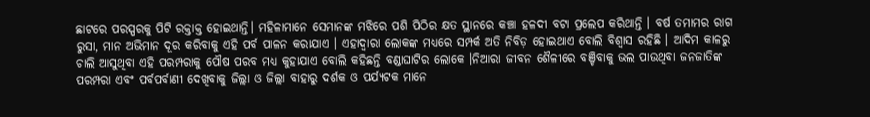ଛାଟରେ ପରସ୍ପରକୁ ପିଟି ରକ୍ତାକ୍ତ ହୋଇଥାନ୍ତି। ମହିଳାମାନେ ସେମାନଙ୍କ ମଝିରେ ପଶି ପିଠିର କ୍ଷତ ସ୍ଥାନରେ କଞ୍ଚା ହଳଦୀ ବଟା ପ୍ରଲେପ କରିଥାନ୍ତି । ବର୍ଷ ତମାମର ରାଗ ରୁସା, ମାନ ଅଭିମାନ ଦୂର କରିବାକୁ ଏହି ପର୍ବ ପାଳନ କରାଯାଏ । ଏହାଦ୍ବାରା ଲୋକଙ୍କ ମଧ୍ୟରେ ସମ୍ପର୍କ ଅତି ନିବିଡ଼ ହୋଇଥାଏ ବୋଲି ବିଶ୍ବାସ ରହିଛି । ଆଦିମ କାଳରୁ ଚାଲି ଆସୁଥିବା ଏହି ପରମ୍ପରାକୁ ପୌଷ ପରବ ମଧ୍ୟ କୁହାଯାଏ ବୋଲି କହିଛନ୍ତି ବଣ୍ଡାଘାଟିର ଲୋକେ ।ନିଆରା ଜୀବନ ଶୈଳୀରେ ବଞ୍ଚିବାକୁ ଭଲ ପାଉଥିବା ଜନଜାତିଙ୍କ ପରମ୍ପରା ଏବଂ ପର୍ବପର୍ବାଣୀ ଦେଖିବାକୁ ଜିଲ୍ଲା ଓ ଜିଲ୍ଲା ବାହାରୁ ଦର୍ଶକ ଓ ପର୍ଯ୍ୟଟକ ମାନେ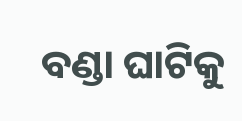ବଣ୍ଡା ଘାଟିକୁ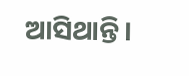ଆସିଥାନ୍ତି।